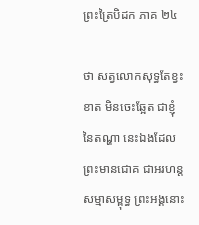ព្រះត្រៃបិដក ភាគ ២៤

ថា សត្វលោកសុទ្ធតែខ្វះខាត មិនចេះឆ្អែត ជាខ្ញុំនៃតណ្ហា នេះឯងដែលព្រះមានជោគ ជាអរហន្តសម្មាសម្ពុទ្ធ ព្រះអង្គនោះ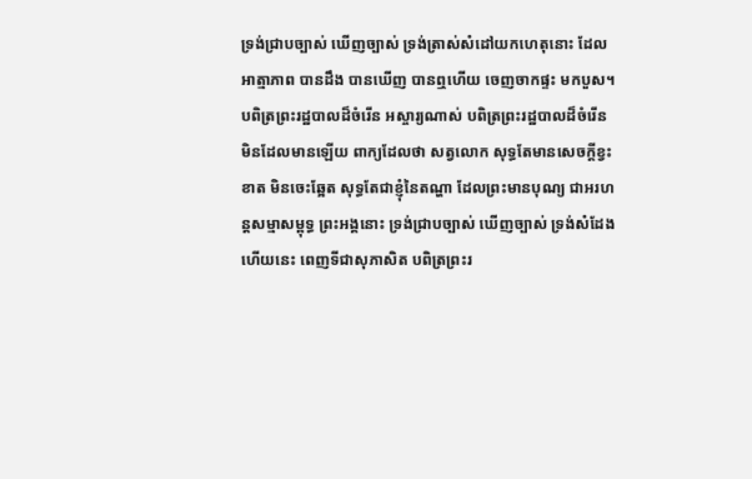ទ្រង់ជ្រាបច្បាស់ ឃើញច្បាស់ ទ្រង់ត្រាស់សំដៅយកហេតុនោះ ដែលអាត្មាភាព បានដឹង បានឃើញ បានឮហើយ ចេញចាកផ្ទះ មកបួស។ បពិត្រព្រះរដ្ឋបាលដ៏ចំរើន អស្ចារ្យណាស់ បពិត្រព្រះរដ្ឋបាលដ៏ចំរើន មិនដែលមានឡើយ ពាក្យដែលថា សត្វលោក សុទ្ធតែមានសេចក្តីខ្វះខាត មិនចេះឆ្អែត សុទ្ធតែជាខ្ញុំនៃតណ្ហា ដែលព្រះមានបុណ្យ ជាអរហន្តសម្មាសម្ពុទ្ធ ព្រះអង្គនោះ ទ្រង់ជ្រាបច្បាស់ ឃើញច្បាស់ ទ្រង់សំដែងហើយនេះ ពេញទីជាសុភាសិត បពិត្រព្រះរ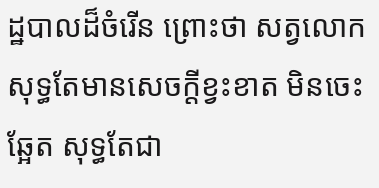ដ្ឋបាលដ៏ចំរើន ព្រោះថា សត្វលោកសុទ្ធតែមានសេចក្តីខ្វះខាត មិនចេះឆ្អែត សុទ្ធតែជា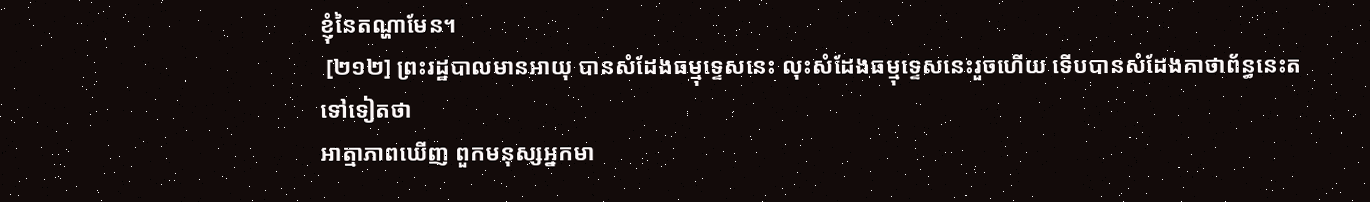ខ្ញុំនៃតណ្ហាមែន។
 [២១២] ព្រះរដ្ឋបាលមានអាយុ បានសំដែងធម្មុទ្ទេសនេះ លុះសំដែងធម្មុទ្ទេសនេះរួចហើយ ទើបបានសំដែងគាថាព័ន្ធនេះតទៅទៀតថា
អាត្មាភាពឃើញ ពួកមនុស្សអ្នកមា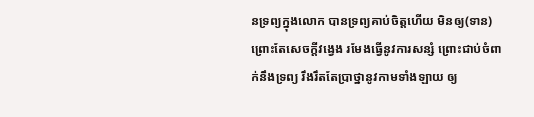នទ្រព្យក្នុងលោក បានទ្រព្យគាប់ចិត្តហើយ មិនឲ្យ(ទាន) ព្រោះតែសេចក្តីវង្វេង រមែងធ្វើនូវការសន្សំ ព្រោះជាប់ចំពាក់នឹងទ្រព្យ រឹងរឹតតែប្រាថ្នានូវកាមទាំងឡាយ ឲ្យ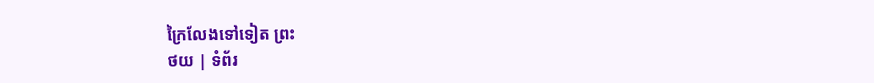ក្រៃលែងទៅទៀត ព្រះ
ថយ | ទំព័រ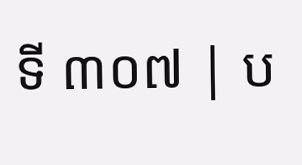ទី ៣០៧ | ប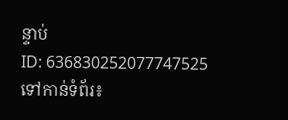ន្ទាប់
ID: 636830252077747525
ទៅកាន់ទំព័រ៖